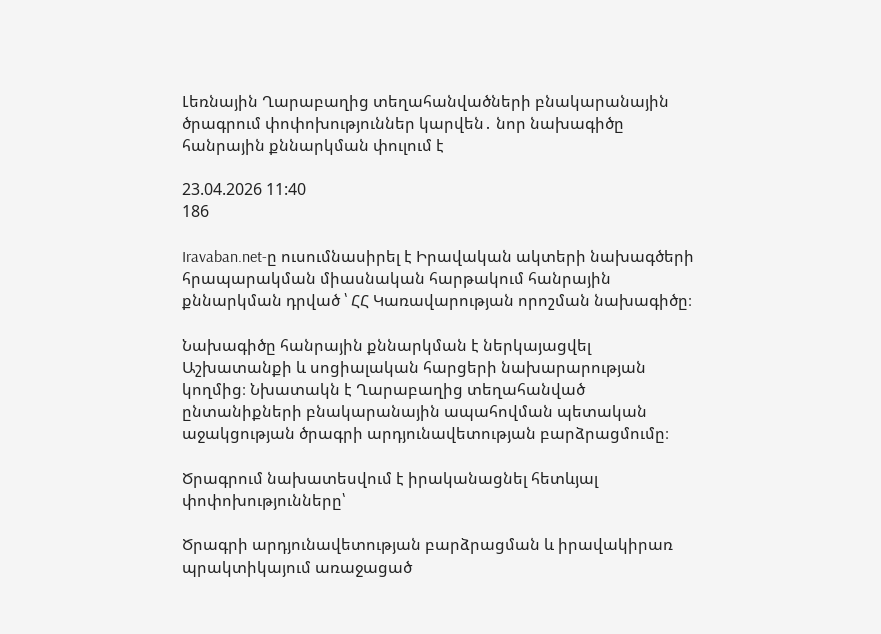Լեռնային Ղարաբաղից տեղահանվածների բնակարանային ծրագրում փոփոխություններ կարվեն․ նոր նախագիծը հանրային քննարկման փուլում է

23.04.2026 11:40
186

Iravaban.net-ը ուսումնասիրել է Իրավական ակտերի նախագծերի հրապարակման միասնական հարթակում հանրային քննարկման դրված ՝ ՀՀ Կառավարության որոշման նախագիծը։

Նախագիծը հանրային քննարկման է ներկայացվել Աշխատանքի և սոցիալական հարցերի նախարարության կողմից։ Նխատակն է Ղարաբաղից տեղահանված ընտանիքների բնակարանային ապահովման պետական աջակցության ծրագրի արդյունավետության բարձրացմումը։

Ծրագրում նախատեսվում է իրականացնել հետևյալ փոփոխությունները՝

Ծրագրի արդյունավետության բարձրացման և իրավակիրառ պրակտիկայում առաջացած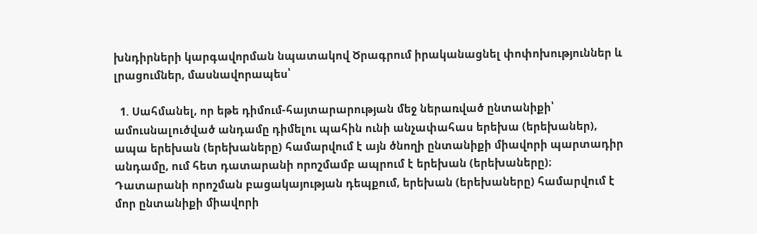խնդիրների կարգավորման նպատակով Ծրագրում իրականացնել փոփոխություններ և լրացումներ, մասնավորապես՝

  1. Սահմանել, որ եթե դիմում-հայտարարության մեջ ներառված ընտանիքի՝ ամուսնալուծված անդամը դիմելու պահին ունի անչափահաս երեխա (երեխաներ), ապա երեխան (երեխաները) համարվում է այն ծնողի ընտանիքի միավորի պարտադիր անդամը, ում հետ դատարանի որոշմամբ ապրում է երեխան (երեխաները)։ Դատարանի որոշման բացակայության դեպքում, երեխան (երեխաները) համարվում է մոր ընտանիքի միավորի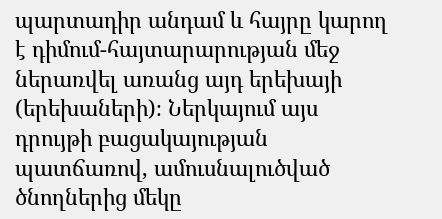պարտադիր անդամ և հայրը կարող է դիմում-հայտարարության մեջ ներառվել առանց այդ երեխայի (երեխաների)։ Ներկայում այս դրույթի բացակայության պատճառով, ամուսնալուծված ծնողներից մեկը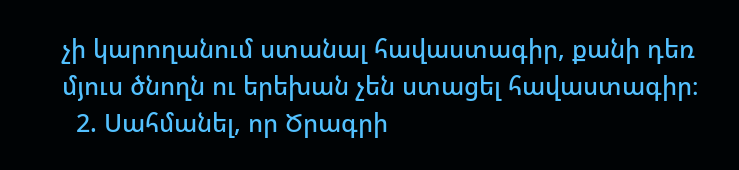չի կարողանում ստանալ հավաստագիր, քանի դեռ մյուս ծնողն ու երեխան չեն ստացել հավաստագիր։
  2. Սահմանել, որ Ծրագրի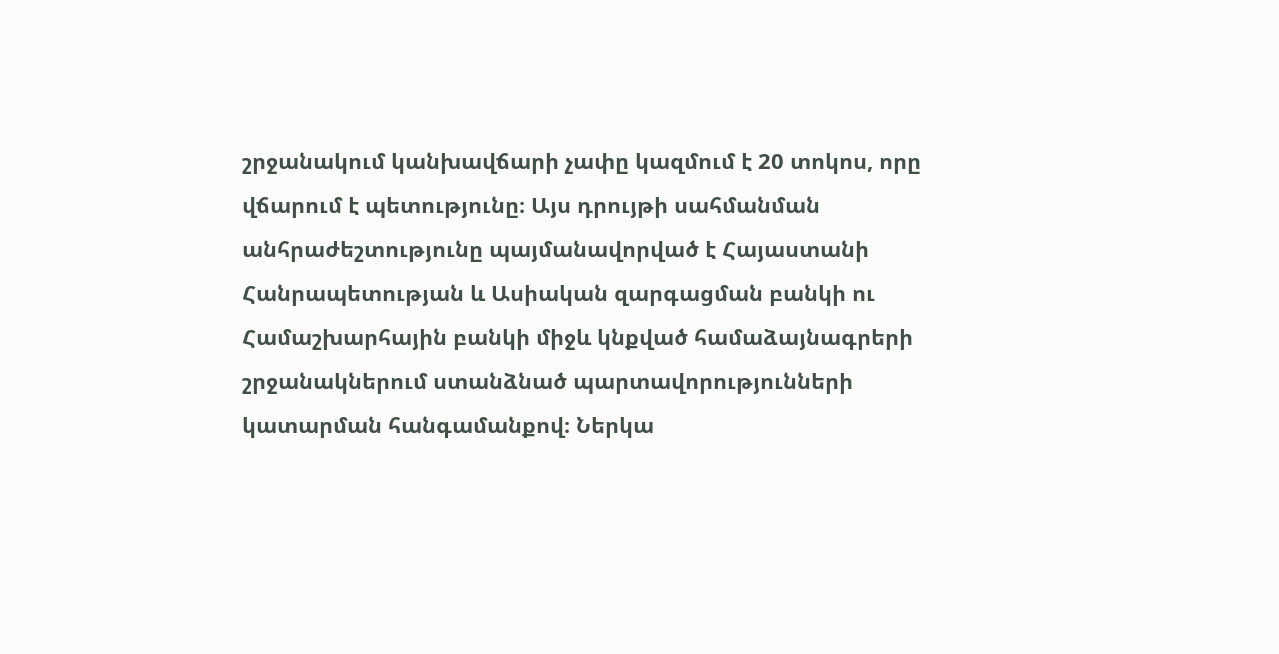շրջանակում կանխավճարի չափը կազմում է 20 տոկոս, որը վճարում է պետությունը։ Այս դրույթի սահմանման անհրաժեշտությունը պայմանավորված է Հայաստանի Հանրապետության և Ասիական զարգացման բանկի ու Համաշխարհային բանկի միջև կնքված համաձայնագրերի շրջանակներում ստանձնած պարտավորությունների կատարման հանգամանքով։ Ներկա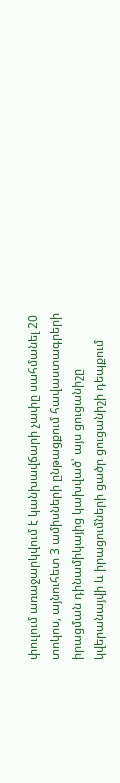փուլում առաջարկվում է կանխավճարի չափը սահմանել 20 տոկոս, այնուհետ 3 ամիսների ընթացքում հավաստագրերի իրացման դինամիկայից կախված՝ այս ցուցանիշը կվերանայվի և իրացումների ցածր ցուցանիշի դեպքում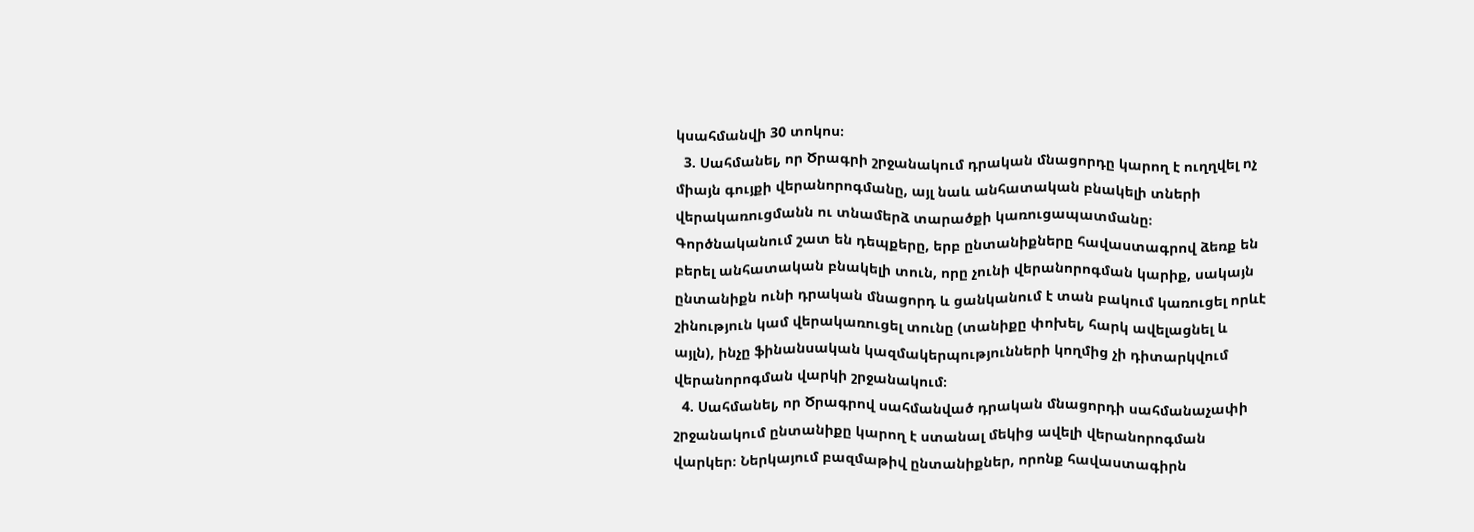կսահմանվի 30 տոկոս։
  3. Սահմանել, որ Ծրագրի շրջանակում դրական մնացորդը կարող է ուղղվել ոչ միայն գույքի վերանորոգմանը, այլ նաև անհատական բնակելի տների վերակառուցմանն ու տնամերձ տարածքի կառուցապատմանը։ Գործնականում շատ են դեպքերը, երբ ընտանիքները հավաստագրով ձեռք են բերել անհատական բնակելի տուն, որը չունի վերանորոգման կարիք, սակայն ընտանիքն ունի դրական մնացորդ և ցանկանում է տան բակում կառուցել որևէ շինություն կամ վերակառուցել տունը (տանիքը փոխել, հարկ ավելացնել և այլն), ինչը ֆինանսական կազմակերպությունների կողմից չի դիտարկվում վերանորոգման վարկի շրջանակում։
  4. Սահմանել, որ Ծրագրով սահմանված դրական մնացորդի սահմանաչափի շրջանակում ընտանիքը կարող է ստանալ մեկից ավելի վերանորոգման վարկեր։ Ներկայում բազմաթիվ ընտանիքներ, որոնք հավաստագիրն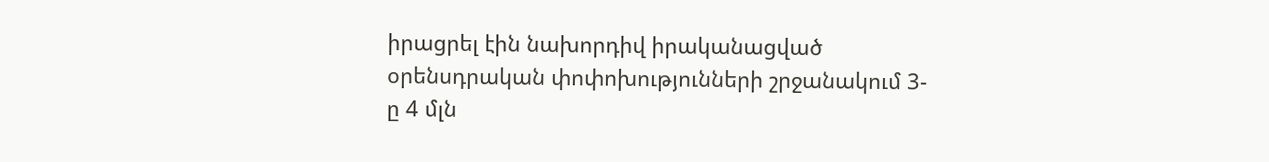իրացրել էին նախորդիվ իրականացված օրենսդրական փոփոխությունների շրջանակում 3-ը 4 մլն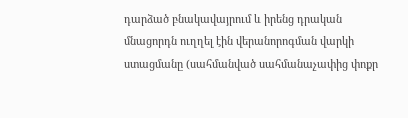դարձած բնակավայրում և իրենց դրական մնացորդն ուղղել էին վերանորոգման վարկի ստացմանը (սահմանված սահմանաչափից փոքր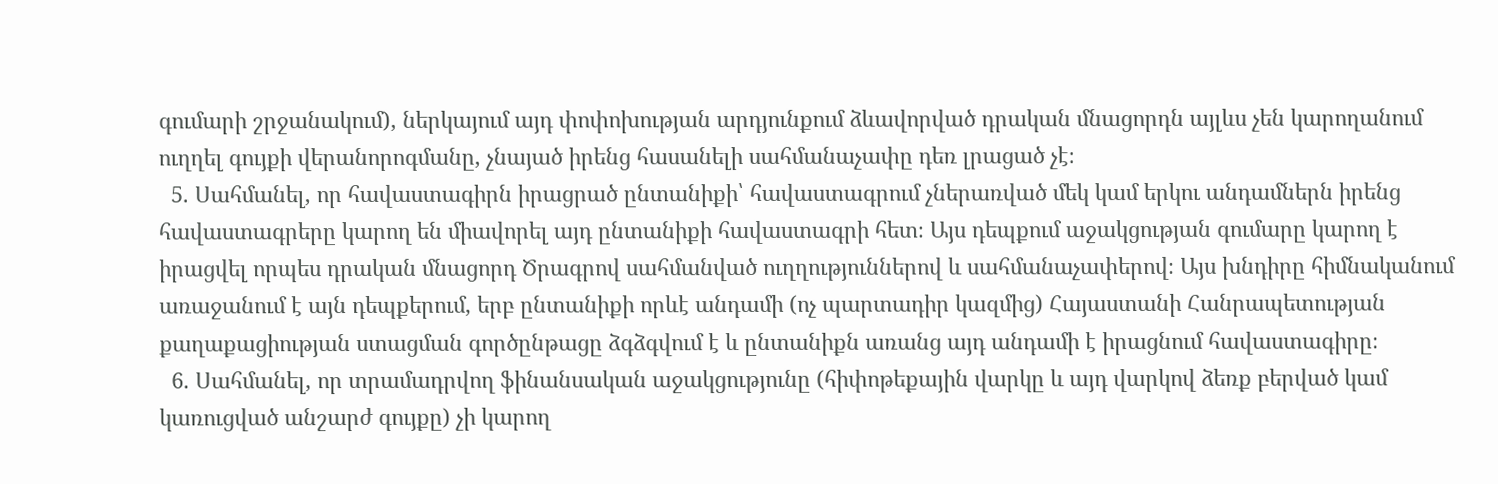գումարի շրջանակում), ներկայում այդ փոփոխության արդյունքում ձևավորված դրական մնացորդն այլևս չեն կարողանում ուղղել գույքի վերանորոգմանը, չնայած իրենց հասանելի սահմանաչափը դեռ լրացած չէ։
  5. Սահմանել, որ հավաստագիրն իրացրած ընտանիքի՝ հավաստագրում չներառված մեկ կամ երկու անդամներն իրենց հավաստագրերը կարող են միավորել այդ ընտանիքի հավաստագրի հետ։ Այս դեպքում աջակցության գումարը կարող է իրացվել որպես դրական մնացորդ Ծրագրով սահմանված ուղղություններով և սահմանաչափերով։ Այս խնդիրը հիմնականում առաջանում է այն դեպքերում, երբ ընտանիքի որևէ անդամի (ոչ պարտադիր կազմից) Հայաստանի Հանրապետության քաղաքացիության ստացման գործընթացը ձգձգվում է և ընտանիքն առանց այդ անդամի է իրացնում հավաստագիրը։
  6. Սահմանել, որ տրամադրվող ֆինանսական աջակցությունը (հիփոթեքային վարկը և այդ վարկով ձեռք բերված կամ կառուցված անշարժ գույքը) չի կարող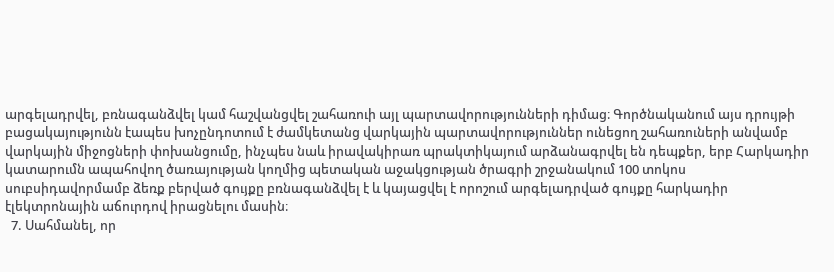արգելադրվել, բռնագանձվել կամ հաշվանցվել շահառուի այլ պարտավորությունների դիմաց։ Գործնականում այս դրույթի բացակայությունն էապես խոչընդոտում է ժամկետանց վարկային պարտավորություններ ունեցող շահառուների անվամբ վարկային միջոցների փոխանցումը, ինչպես նաև իրավակիրառ պրակտիկայում արձանագրվել են դեպքեր, երբ Հարկադիր կատարումն ապահովող ծառայության կողմից պետական աջակցության ծրագրի շրջանակում 100 տոկոս սուբսիդավորմամբ ձեռք բերված գույքը բռնագանձվել է և կայացվել է որոշում արգելադրված գույքը հարկադիր էլեկտրոնային աճուրդով իրացնելու մասին։
  7. Սահմանել, որ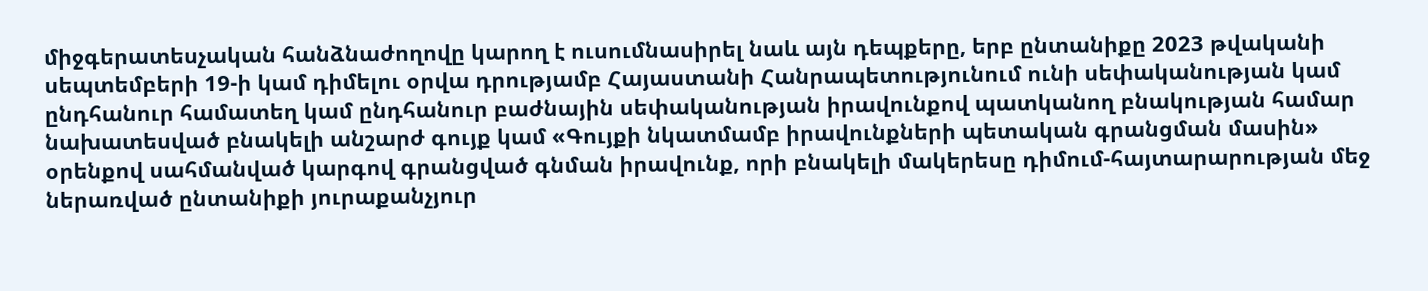միջգերատեսչական հանձնաժողովը կարող է ուսումնասիրել նաև այն դեպքերը, երբ ընտանիքը 2023 թվականի սեպտեմբերի 19-ի կամ դիմելու օրվա դրությամբ Հայաստանի Հանրապետությունում ունի սեփականության կամ ընդհանուր համատեղ կամ ընդհանուր բաժնային սեփականության իրավունքով պատկանող բնակության համար նախատեսված բնակելի անշարժ գույք կամ «Գույքի նկատմամբ իրավունքների պետական գրանցման մասին» օրենքով սահմանված կարգով գրանցված գնման իրավունք, որի բնակելի մակերեսը դիմում-հայտարարության մեջ ներառված ընտանիքի յուրաքանչյուր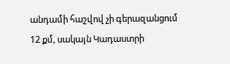անդամի հաշվով չի գերազանցում 12 քմ, սակայն Կադաստրի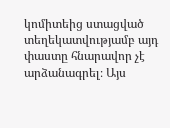կոմիտեից ստացված տեղեկատվությամբ այդ փաստը հնարավոր չէ արձանագրել։ Այս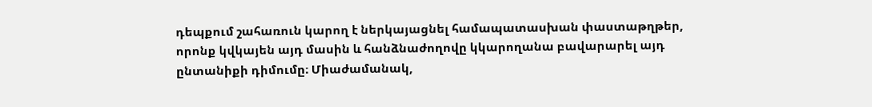դեպքում շահառուն կարող է ներկայացնել համապատասխան փաստաթղթեր, որոնք կվկայեն այդ մասին և հանձնաժողովը կկարողանա բավարարել այդ ընտանիքի դիմումը։ Միաժամանակ,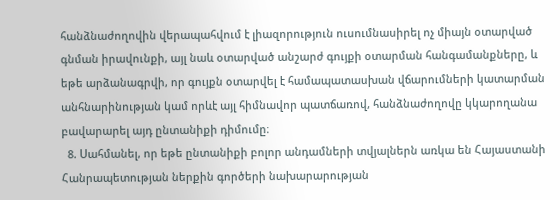հանձնաժողովին վերապահվում է լիազորություն ուսումնասիրել ոչ միայն օտարված գնման իրավունքի, այլ նաև օտարված անշարժ գույքի օտարման հանգամանքները, և եթե արձանագրվի, որ գույքն օտարվել է համապատասխան վճարումների կատարման անհնարինության կամ որևէ այլ հիմնավոր պատճառով, հանձնաժողովը կկարողանա բավարարել այդ ընտանիքի դիմումը։
  8. Սահմանել, որ եթե ընտանիքի բոլոր անդամների տվյալներն առկա են Հայաստանի Հանրապետության ներքին գործերի նախարարության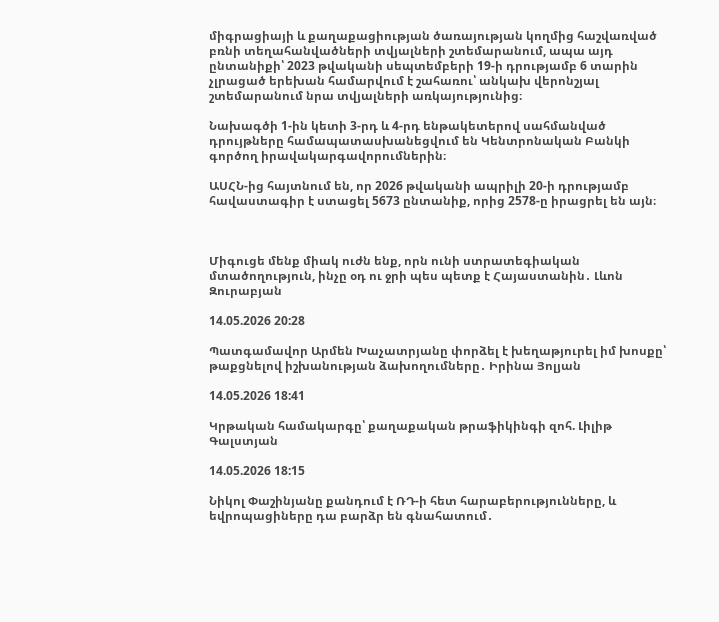միգրացիայի և քաղաքացիության ծառայության կողմից հաշվառված բռնի տեղահանվածների տվյալների շտեմարանում, ապա այդ ընտանիքի՝ 2023 թվականի սեպտեմբերի 19-ի դրությամբ 6 տարին չլրացած երեխան համարվում է շահառու՝ անկախ վերոնշյալ շտեմարանում նրա տվյալների առկայությունից։

Նախագծի 1-ին կետի 3-րդ և 4-րդ ենթակետերով սահմանված դրույթները համապատասխանեցվում են Կենտրոնական Բանկի գործող իրավակարգավորումներին։

ԱՍՀՆ-ից հայտնում են, որ 2026 թվականի ապրիլի 20-ի դրությամբ հավաստագիր է ստացել 5673 ընտանիք, որից 2578-ը իրացրել են այն։



Միգուցե մենք միակ ուժն ենք, որն ունի ստրատեգիական մտածողություն, ինչը օդ ու ջրի պես պետք է Հայաստանին․ Լևոն Զուրաբյան

14.05.2026 20:28

Պատգամավոր Արմեն Խաչատրյանը փորձել է խեղաթյուրել իմ խոսքը՝ թաքցնելով իշխանության ձախողումները․ Իրինա Յոլյան

14.05.2026 18:41

Կրթական համակարգը՝ քաղաքական թրաֆիկինգի զոհ. Լիլիթ Գալստյան

14.05.2026 18:15

Նիկոլ Փաշինյանը քանդում է ՌԴ-ի հետ հարաբերությունները, և եվրոպացիները դա բարձր են գնահատում․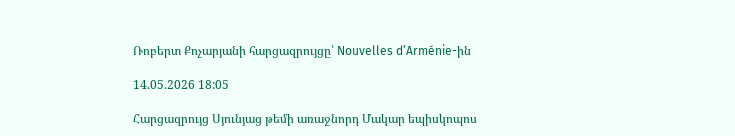Ռոբերտ Քոչարյանի հարցազրույցը՝ Nouvelles d’Arménie-ին

14.05.2026 18:05

Հարցազրույց Սյունյաց թեմի առաջնորդ Մակար եպիսկոպոս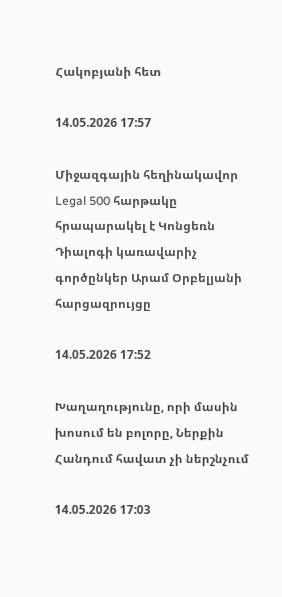Հակոբյանի հետ

14.05.2026 17:57

Միջազգային հեղինակավոր Legal 500 հարթակը հրապարակել է Կոնցեռն Դիալոգի կառավարիչ գործընկեր Արամ Օրբելյանի հարցազրույցը

14.05.2026 17:52

Խաղաղությունը, որի մասին խոսում են բոլորը, Ներքին Հանդում հավատ չի ներշնչում

14.05.2026 17:03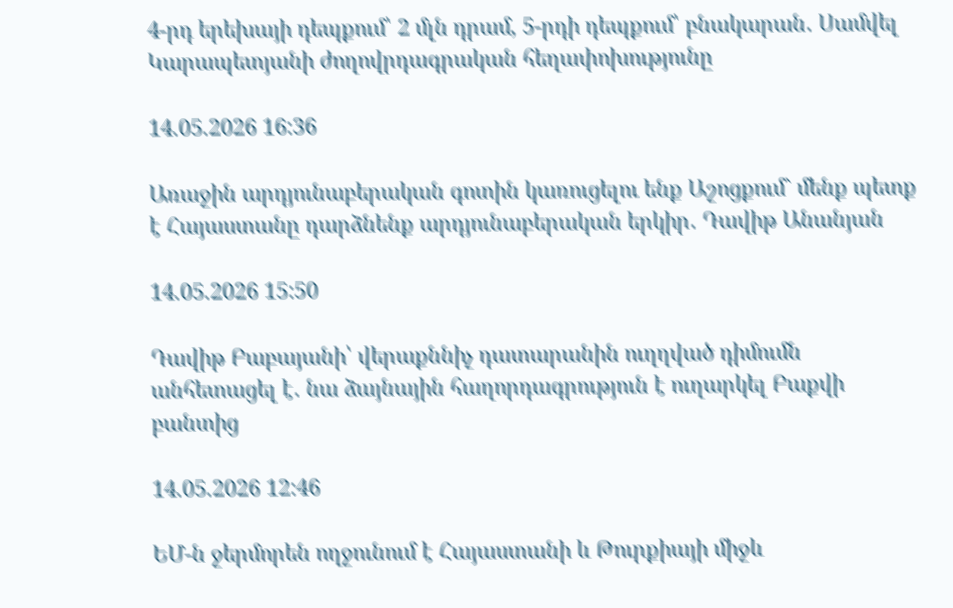4-րդ երեխայի դեպքում՝ 2 մլն դրամ, 5-րդի դեպքում՝ բնակարան․ Սամվել Կարապետյանի ժողովրդագրական հեղափոխությունը

14.05.2026 16:36

Առաջին արդյունաբերական գոտին կառուցելու ենք Աշոցքում` մենք պետք է Հայաստանը դարձնենք արդյունաբերական երկիր․ Դավիթ Անանյան

14.05.2026 15:50

Դավիթ Բաբայանի՝ վերաքննիչ դատարանին ուղղված դիմումն անհետացել է․ նա ձայնային հաղորդագրություն է ուղարկել Բաքվի բանտից

14.05.2026 12:46

ԵՄ-ն ջերմորեն ողջունում է Հայաստանի և Թուրքիայի միջև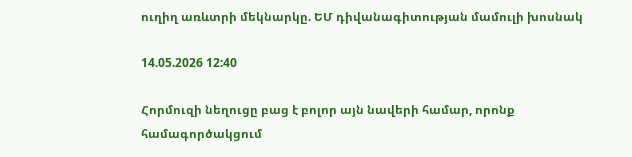ուղիղ առևտրի մեկնարկը. ԵՄ դիվանագիտության մամուլի խոսնակ

14.05.2026 12:40

Հորմուզի նեղուցը բաց է բոլոր այն նավերի համար, որոնք համագործակցում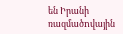են Իրանի ռազմածnվային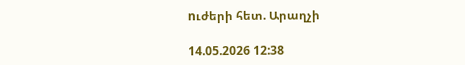nւժերի հետ. Արաղչի

14.05.2026 12:38